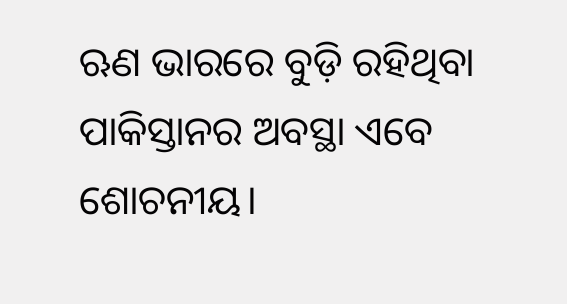ଋଣ ଭାରରେ ବୁଡ଼ି ରହିଥିବା ପାକିସ୍ତାନର ଅବସ୍ଥା ଏବେ ଶୋଚନୀୟ।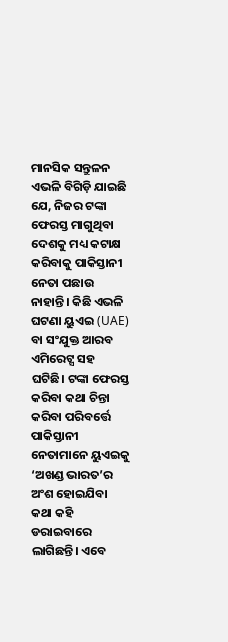ମାନସିକ ସନ୍ତୁଳନ ଏଭଳି ବିଗିଡ଼ି ଯାଇଛି ଯେ, ନିଜର ଟଙ୍କା ଫେରସ୍ତ ମାଗୁଥିବା ଦେଶକୁ ମଧ୍ୟ କଟାକ୍ଷ କରିବାକୁ ପାକିସ୍ତାନୀ ନେତା ପଛାଉ ନାହାନ୍ତି। କିଛି ଏଭଳି ଘଟଣା ୟୁଏଇ (UAE) ବା ସଂଯୁକ୍ତ ଆରବ ଏମିରେଟ୍ସ ସହ ଘଟିଛି। ଟଙ୍କା ଫେରସ୍ତ କରିବା କଥା ଚିନ୍ତା କରିବା ପରିବର୍ତ୍ତେ ପାକିସ୍ତାନୀ ନେତାମାନେ ୟୁଏଇକୁ ‘ଅଖଣ୍ଡ ଭାରତ’ର ଅଂଶ ହୋଇଯିବା କଥା କହି ଡରାଇବାରେ ଲାଗିଛନ୍ତି। ଏବେ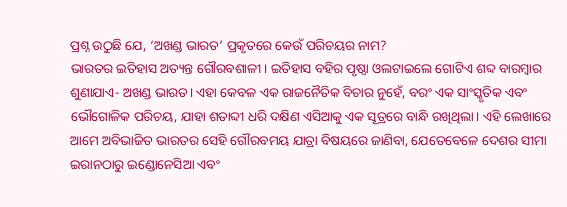ପ୍ରଶ୍ନ ଉଠୁଛି ଯେ, ‘ଅଖଣ୍ଡ ଭାରତ’ ପ୍ରକୃତରେ କେଉଁ ପରିଚୟର ନାମ?
ଭାରତର ଇତିହାସ ଅତ୍ୟନ୍ତ ଗୌରବଶାଳୀ। ଇତିହାସ ବହିର ପୃଷ୍ଠା ଓଲଟାଇଲେ ଗୋଟିଏ ଶବ୍ଦ ବାରମ୍ବାର ଶୁଣାଯାଏ- ଅଖଣ୍ଡ ଭାରତ। ଏହା କେବଳ ଏକ ରାଜନୈତିକ ବିଚାର ନୁହେଁ, ବରଂ ଏକ ସାଂସ୍କୃତିକ ଏବଂ ଭୌଗୋଳିକ ପରିଚୟ, ଯାହା ଶତାବ୍ଦୀ ଧରି ଦକ୍ଷିଣ ଏସିଆକୁ ଏକ ସୂତ୍ରରେ ବାନ୍ଧି ରଖିଥିଲା। ଏହି ଲେଖାରେ ଆମେ ଅବିଭାଜିତ ଭାରତର ସେହି ଗୌରବମୟ ଯାତ୍ରା ବିଷୟରେ ଜାଣିବା, ଯେତେବେଳେ ଦେଶର ସୀମା ଇରାନଠାରୁ ଇଣ୍ଡୋନେସିଆ ଏବଂ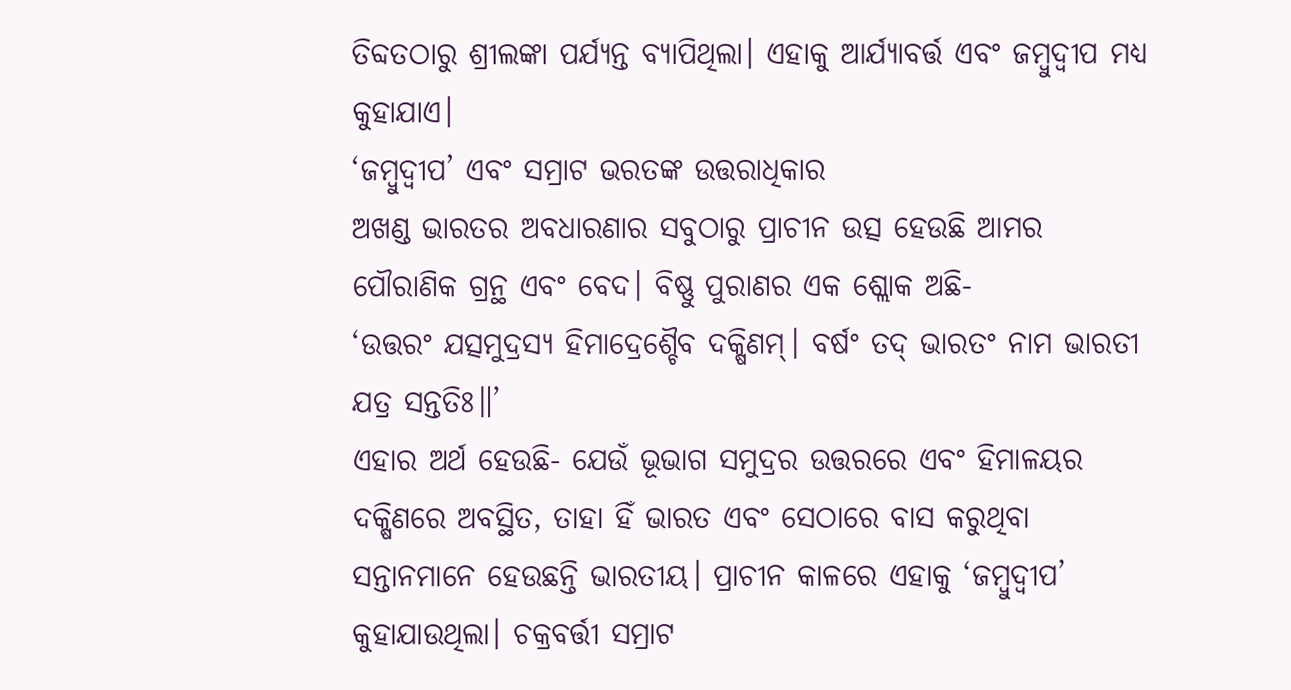ତିବ୍ଦତଠାରୁ ଶ୍ରୀଲଙ୍କା ପର୍ଯ୍ୟନ୍ତ ବ୍ୟାପିଥିଲା। ଏହାକୁ ଆର୍ଯ୍ୟାବର୍ତ୍ତ ଏବଂ ଜମ୍ବୁଦ୍ୱୀପ ମଧ୍ୟ କୁହାଯାଏ।
‘ଜମ୍ବୁଦ୍ୱୀପ’ ଏବଂ ସମ୍ରାଟ ଭରତଙ୍କ ଉତ୍ତରାଧିକାର
ଅଖଣ୍ଡ ଭାରତର ଅବଧାରଣାର ସବୁଠାରୁ ପ୍ରାଚୀନ ଉତ୍ସ ହେଉଛି ଆମର ପୌରାଣିକ ଗ୍ରନ୍ଥ ଏବଂ ବେଦ। ବିଷ୍ଣୁ ପୁରାଣର ଏକ ଶ୍ଲୋକ ଅଛି-
‘ଉତ୍ତରଂ ଯତ୍ସମୁଦ୍ରସ୍ୟ ହିମାଦ୍ରେଶ୍ଚୈବ ଦକ୍ଷିଣମ୍। ବର୍ଷଂ ତଦ୍ ଭାରତଂ ନାମ ଭାରତୀ ଯତ୍ର ସନ୍ତତିଃ॥’
ଏହାର ଅର୍ଥ ହେଉଛି- ଯେଉଁ ଭୂଭାଗ ସମୁଦ୍ରର ଉତ୍ତରରେ ଏବଂ ହିମାଳୟର ଦକ୍ଷିଣରେ ଅବସ୍ଥିତ, ତାହା ହିଁ ଭାରତ ଏବଂ ସେଠାରେ ବାସ କରୁଥିବା ସନ୍ତାନମାନେ ହେଉଛନ୍ତି ଭାରତୀୟ। ପ୍ରାଚୀନ କାଳରେ ଏହାକୁ ‘ଜମ୍ବୁଦ୍ୱୀପ’ କୁହାଯାଉଥିଲା। ଚକ୍ରବର୍ତ୍ତୀ ସମ୍ରାଟ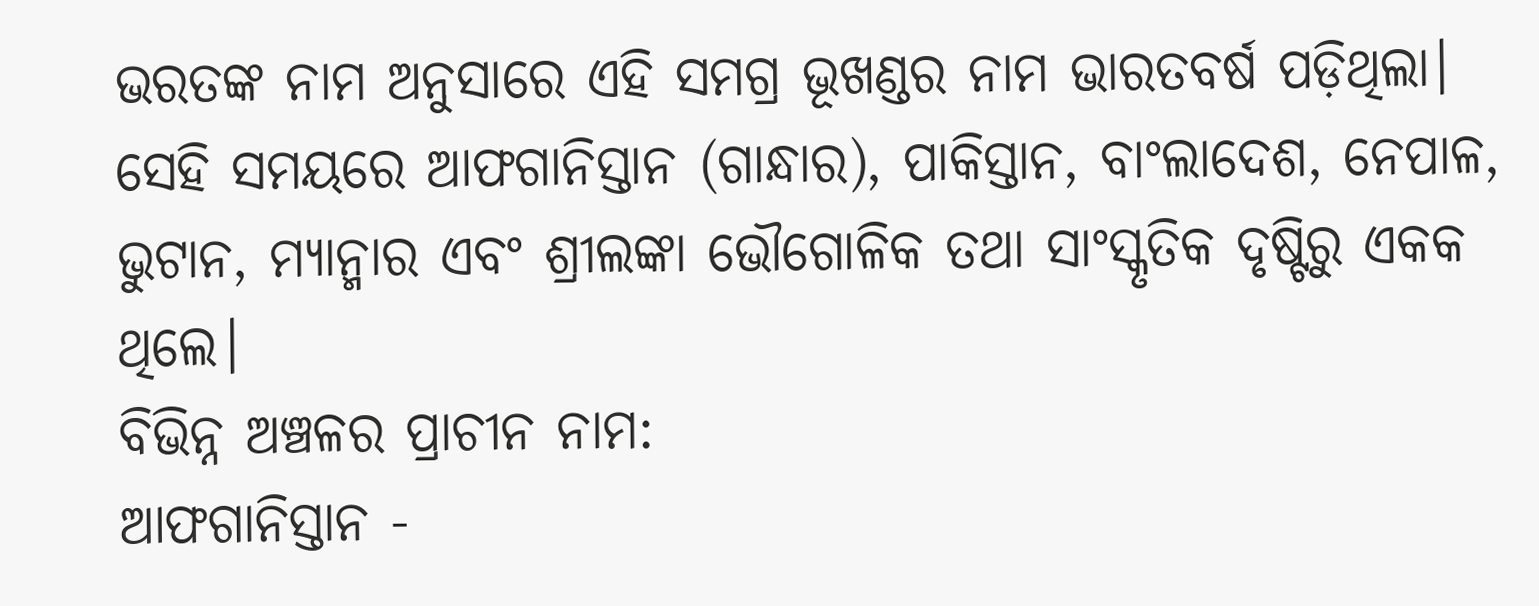ଭରତଙ୍କ ନାମ ଅନୁସାରେ ଏହି ସମଗ୍ର ଭୂଖଣ୍ଡର ନାମ ଭାରତବର୍ଷ ପଡ଼ିଥିଲା। ସେହି ସମୟରେ ଆଫଗାନିସ୍ତାନ (ଗାନ୍ଧାର), ପାକିସ୍ତାନ, ବାଂଲାଦେଶ, ନେପାଳ, ଭୁଟାନ, ମ୍ୟାନ୍ମାର ଏବଂ ଶ୍ରୀଲଙ୍କା ଭୌଗୋଳିକ ତଥା ସାଂସ୍କୃତିକ ଦୃଷ୍ଟିରୁ ଏକକ ଥିଲେ।
ବିଭିନ୍ନ ଅଞ୍ଚଳର ପ୍ରାଚୀନ ନାମ:
ଆଫଗାନିସ୍ତାନ -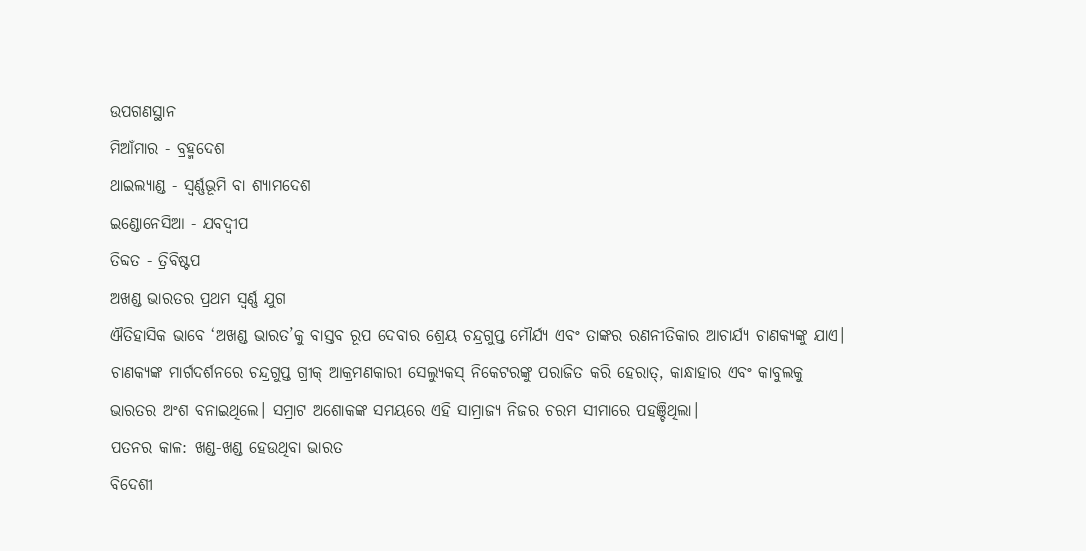ଉପଗଣସ୍ଥାନ
ମିଆଁମାର - ବ୍ରହ୍ମଦେଶ
ଥାଇଲ୍ୟାଣ୍ଡ - ସ୍ୱର୍ଣ୍ଣଭୂମି ବା ଶ୍ୟାମଦେଶ
ଇଣ୍ଡୋନେସିଆ - ଯବଦ୍ୱୀପ
ତିବ୍ଦତ - ତ୍ରିବିଷ୍ଟପ
ଅଖଣ୍ଡ ଭାରତର ପ୍ରଥମ ସ୍ୱର୍ଣ୍ଣ ଯୁଗ
ଐତିହାସିକ ଭାବେ ‘ଅଖଣ୍ଡ ଭାରତ’କୁ ବାସ୍ତବ ରୂପ ଦେବାର ଶ୍ରେୟ ଚନ୍ଦ୍ରଗୁପ୍ତ ମୌର୍ଯ୍ୟ ଏବଂ ତାଙ୍କର ରଣନୀତିକାର ଆଚାର୍ଯ୍ୟ ଚାଣକ୍ୟଙ୍କୁ ଯାଏ। ଚାଣକ୍ୟଙ୍କ ମାର୍ଗଦର୍ଶନରେ ଚନ୍ଦ୍ରଗୁପ୍ତ ଗ୍ରୀକ୍ ଆକ୍ରମଣକାରୀ ସେଲ୍ୟୁକସ୍ ନିକେଟରଙ୍କୁ ପରାଜିତ କରି ହେରାତ୍, କାନ୍ଧାହାର ଏବଂ କାବୁଲକୁ ଭାରତର ଅଂଶ ବନାଇଥିଲେ। ସମ୍ରାଟ ଅଶୋକଙ୍କ ସମୟରେ ଏହି ସାମ୍ରାଜ୍ୟ ନିଜର ଚରମ ସୀମାରେ ପହଞ୍ଚିଥିଲା।
ପତନର କାଳ: ଖଣ୍ଡ-ଖଣ୍ଡ ହେଉଥିବା ଭାରତ
ବିଦେଶୀ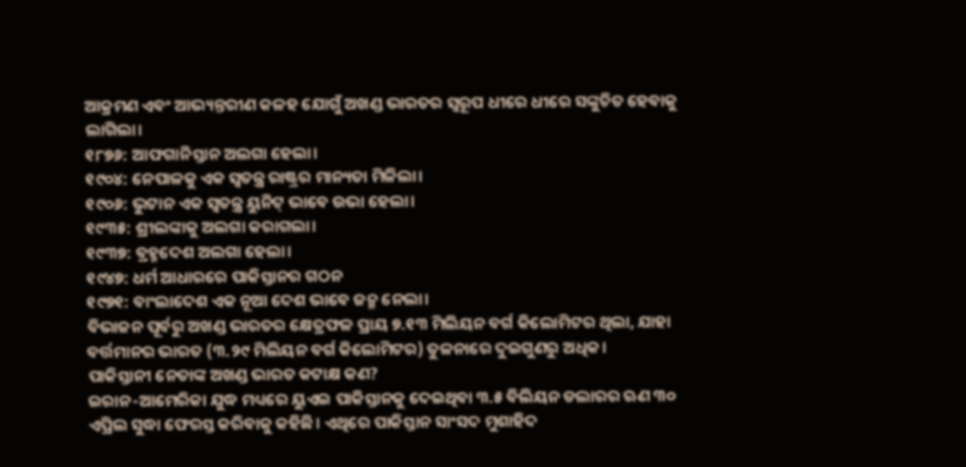ଆକ୍ରମଣ ଏବଂ ଆଭ୍ୟନ୍ତରୀଣ କଳହ ଯୋଗୁଁ ଅଖଣ୍ଡ ଭାରତର ସ୍ୱରୂପ ଧୀରେ ଧୀରେ ସଙ୍କୁଚିତ ହେବାକୁ ଲାଗିଲା।
୧୮୭୬: ଆଫଗାନିସ୍ତାନ ଅଲଗା ହେଲା।
୧୯୦୪: ନେପାଳକୁ ଏକ ସ୍ୱତନ୍ତ୍ର ରାଷ୍ଟ୍ରର ମାନ୍ୟତା ମିଳିଲା।
୧୯୦୬: ଭୁଟାନ ଏକ ସ୍ୱତନ୍ତ୍ର ୟୁନିଟ୍ ଭାବେ ଉଭା ହେଲା।
୧୯୩୫: ଶ୍ରୀଲଙ୍କାକୁ ଅଲଗା କରାଗଲା।
୧୯୩୭: ବ୍ରହ୍ମଦେଶ ଅଲଗା ହେଲା।
୧୯୪୭: ଧର୍ମ ଆଧାରରେ ପାକିସ୍ତାନର ଗଠନ
୧୯୭୧: ବାଂଲାଦେଶ ଏକ ନୂଆ ଦେଶ ଭାବେ ଜନ୍ମ ନେଲା।
ବିଭାଜନ ପୂର୍ବରୁ ଅଖଣ୍ଡ ଭାରତର କ୍ଷେତ୍ରଫଳ ପ୍ରାୟ ୭.୧୩ ମିଲିୟନ ବର୍ଗ କିଲୋମିଟର ଥିଲା, ଯାହା ବର୍ତ୍ତମାନର ଭାରତ (୩.୨୯ ମିଲିୟନ ବର୍ଗ କିଲୋମିଟର) ତୁଳନାରେ ଦୁଇଗୁଣରୁ ଅଧିକ।
ପାକିସ୍ତାନୀ ନେତାଙ୍କ ଅଖଣ୍ଡ ଭାରତ କଟାକ୍ଷ କଣ?
ଇରାନ-ଆମେରିକା ଯୁଦ୍ଧ ମଧ୍ୟରେ ୟୁଏଇ ପାକିସ୍ତାନକୁ ଦେଇଥିବା ୩.୫ ବିଲିୟନ ଡଲାରର ଋଣ ୩୦ ଏପ୍ରିଲ ସୁଦ୍ଧା ଫେରସ୍ତ କରିବାକୁ କହିଛି। ଏଥିରେ ପାକିସ୍ତାନ ସାଂସଦ ମୁଶାହିଦ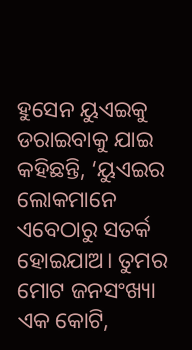ହୁସେନ ୟୁଏଇକୁ ଡରାଇବାକୁ ଯାଇ କହିଛନ୍ତି, ‘ୟୁଏଇର ଲୋକମାନେ ଏବେଠାରୁ ସତର୍କ ହୋଇଯାଅ। ତୁମର ମୋଟ ଜନସଂଖ୍ୟା ଏକ କୋଟି,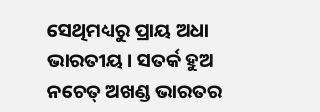ସେଥିମଧ୍ୟରୁ ପ୍ରାୟ ଅଧା ଭାରତୀୟ। ସତର୍କ ହୁଅ ନଚେତ୍ ଅଖଣ୍ଡ ଭାରତର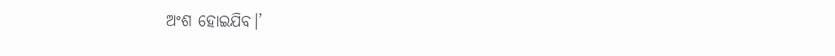ଅଂଶ ହୋଇଯିବ।’